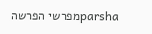parshaמפרשי הפרשה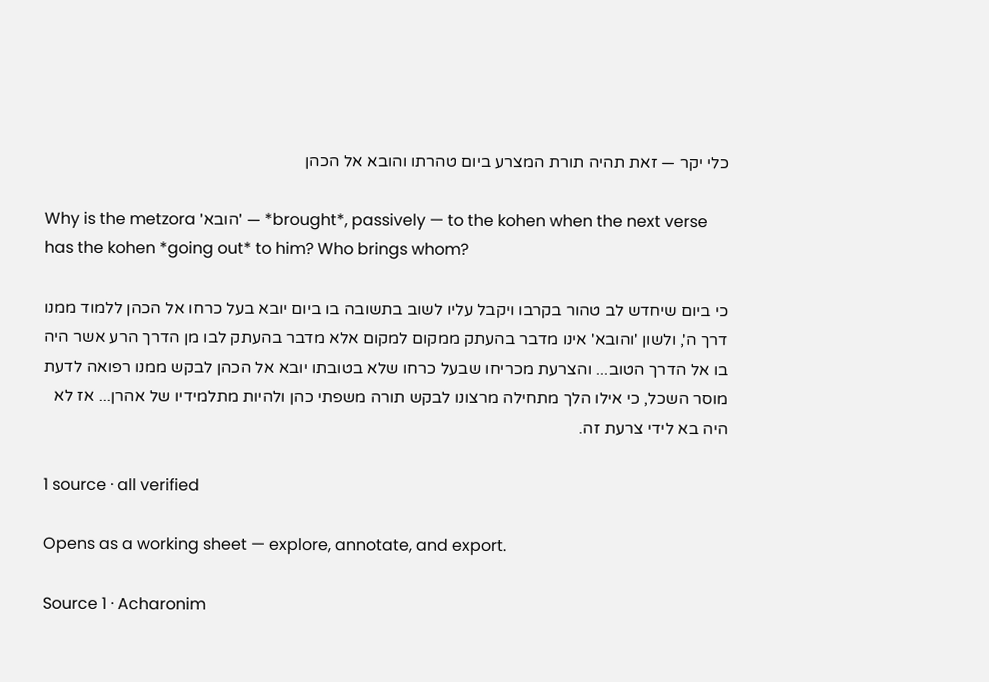כלי יקר — זאת תהיה תורת המצרע ביום טהרתו והובא אל הכהן

Why is the metzora 'הובא' — *brought*, passively — to the kohen when the next verse has the kohen *going out* to him? Who brings whom?

כי ביום שיחדש לב טהור בקרבו ויקבל עליו לשוב בתשובה בו ביום יובא בעל כרחו אל הכהן ללמוד ממנו דרך ה', ולשון 'והובא' אינו מדבר בהעתק ממקום למקום אלא מדבר בהעתק לבו מן הדרך הרע אשר היה בו אל הדרך הטוב... והצרעת מכריחו שבעל כרחו שלא בטובתו יובא אל הכהן לבקש ממנו רפואה לדעת מוסר השכל, כי אילו הלך מתחילה מרצונו לבקש תורה משפתי כהן ולהיות מתלמידיו של אהרן... אז לא היה בא לידי צרעת זה.

1 source · all verified

Opens as a working sheet — explore, annotate, and export.

Source 1 · Acharonim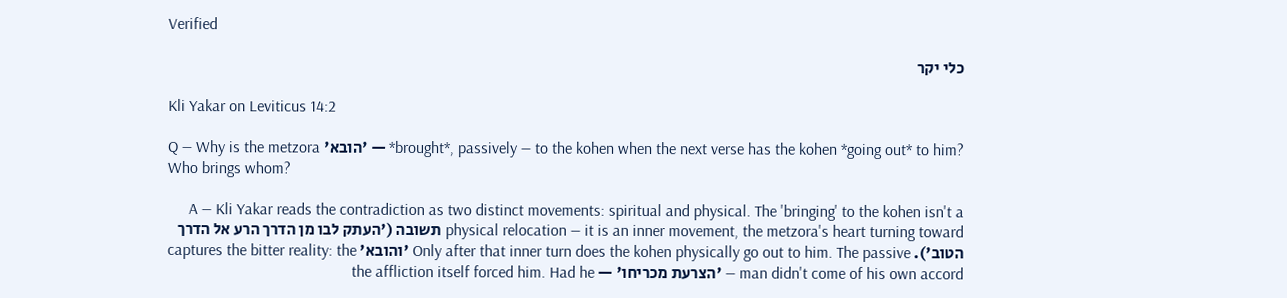Verified

כלי יקר

Kli Yakar on Leviticus 14:2

Q — Why is the metzora 'הובא' — *brought*, passively — to the kohen when the next verse has the kohen *going out* to him? Who brings whom?

A — Kli Yakar reads the contradiction as two distinct movements: spiritual and physical. The 'bringing' to the kohen isn't a physical relocation — it is an inner movement, the metzora's heart turning toward תשובה ('העתק לבו מן הדרך הרע אל הדרך הטוב'). Only after that inner turn does the kohen physically go out to him. The passive 'והובא' captures the bitter reality: the man didn't come of his own accord — 'הצרעת מכריחו' — the affliction itself forced him. Had he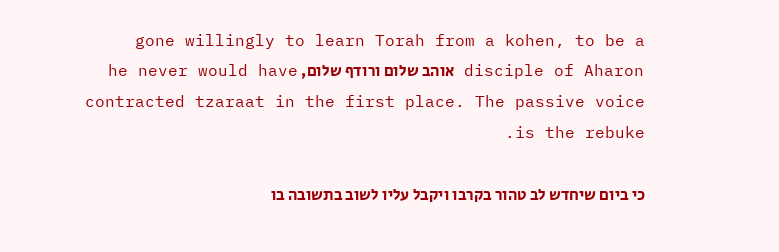gone willingly to learn Torah from a kohen, to be a disciple of Aharon אוהב שלום ורודף שלום, he never would have contracted tzaraat in the first place. The passive voice is the rebuke.

כי ביום שיחדש לב טהור בקרבו ויקבל עליו לשוב בתשובה בו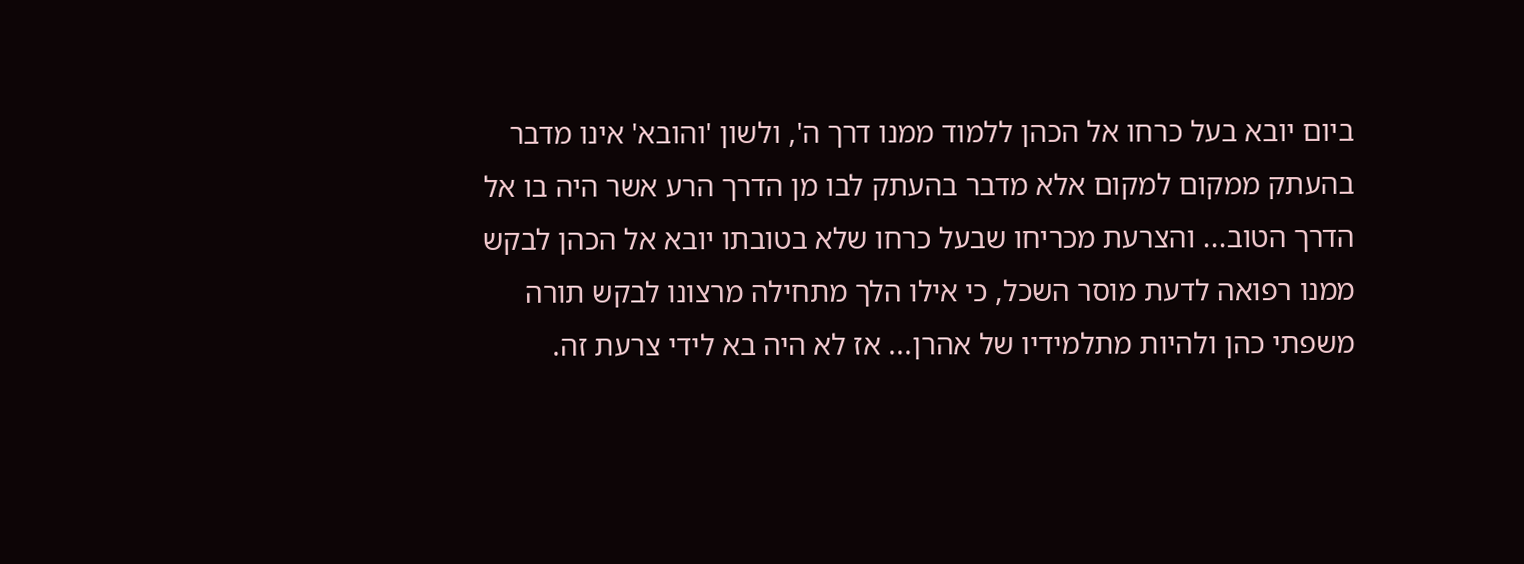ביום יובא בעל כרחו אל הכהן ללמוד ממנו דרך ה', ולשון 'והובא' אינו מדבר בהעתק ממקום למקום אלא מדבר בהעתק לבו מן הדרך הרע אשר היה בו אל הדרך הטוב... והצרעת מכריחו שבעל כרחו שלא בטובתו יובא אל הכהן לבקש ממנו רפואה לדעת מוסר השכל, כי אילו הלך מתחילה מרצונו לבקש תורה משפתי כהן ולהיות מתלמידיו של אהרן... אז לא היה בא לידי צרעת זה.